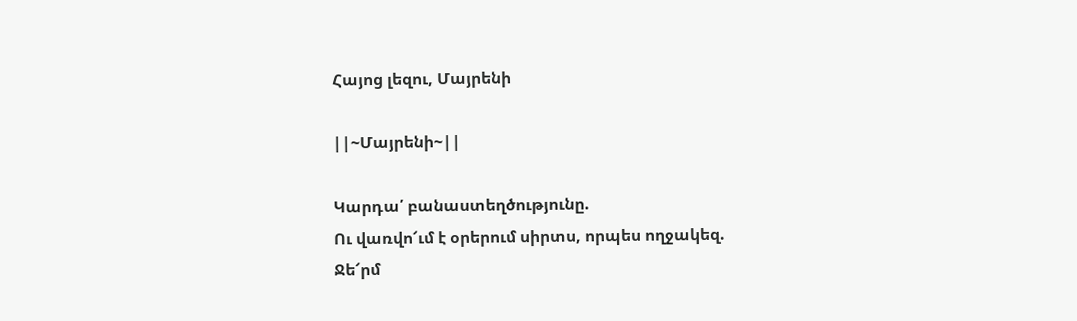Հայոց լեզու, Մայրենի

||~Մայրենի~||

Կարդա՛ բանաստեղծությունը.
Ու վառվո՜ւմ է օրերում սիրտս, որպես ողջակեզ.
Ջե՜րմ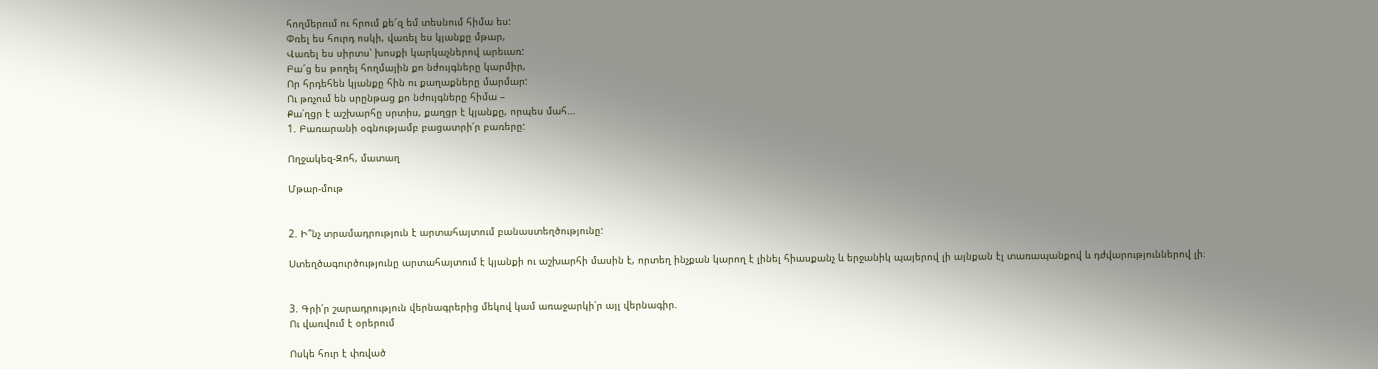հողմերում ու հրում քե՜զ եմ տեսնում հիմա ես:
Փռել ես հուրդ ոսկի, վառել ես կյանքը մթար,
Վառել ես սիրտս՝ խոսքի կարկաչներով արեւառ:
Բա՜ց ես թողել հողմային քո նժույգները կարմիր,
Որ հրդեհեն կյանքը հին ու քաղաքները մարմար:
Ու թռչում են սրընթաց քո նժույգները հիմա –
Քա՛ղցր է աշխարհը սրտիս, քաղցր է կյանքը, որպես մահ…
1. Բառարանի օգնությամբ բացատրի՛ր բառերը:

Ողջակեզ-Զոհ, մատաղ

Մթար-մութ


2. Ի՞նչ տրամադրություն է արտահայտում բանաստեղծությունը:

Ստեղծագուրծությունը արտահայտում է կյանքի ու աշխարհի մասին է, որտեղ ինչքան կարող է լինել հիասքանչ և երջանիկ պայերով լի այնքան էլ տառապանքով և դժվարություններով լի։


3. Գրի՛ր շարադրություն վերնագրերից մեկով կամ առաջարկի՛ր այլ վերնագիր.
Ու վառվում է օրերում

Ոսկե հուր է փռված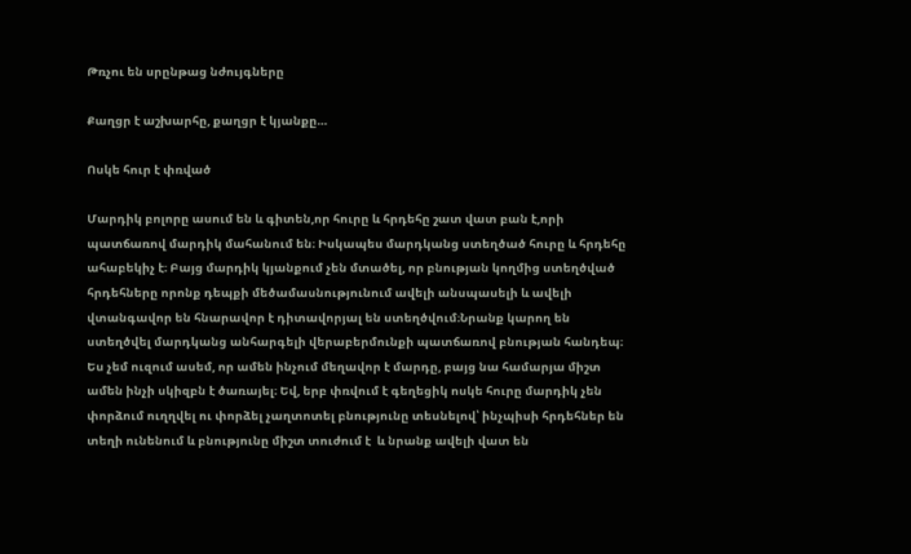Թռչու են սրընթաց նժույգները

Քաղցր է աշխարհը, քաղցր է կյանքը…

Ոսկե հուր է փռված

Մարդիկ բոլորը ասում են և գիտեն,որ հուրը և հրդեհը շատ վատ բան է,որի պատճառով մարդիկ մահանում են։ Իսկապես մարդկանց ստեղծած հուրը և հրդեհը ահաբեկիչ է։ Բայց մարդիկ կյանքում չեն մտածել, որ բնության կողմից ստեղծված հրդեհները որոնք դեպքի մեծամասնությունում ավելի անսպասելի և ավելի վտանգավոր են հնարավոր է դիտավորյալ են ստեղծվում։Նրանք կարող են ստեղծվել մարդկանց անհարգելի վերաբերմունքի պատճառով բնության հանդեպ։ Ես չեմ ուզում ասեմ, որ ամեն ինչում մեղավոր է մարդը, բայց նա համարյա միշտ ամեն ինչի սկիզբն է ծառայել։ Եվ, երբ փռվում է գեղեցիկ ոսկե հուրը մարդիկ չեն փորձում ուղղվել ու փորձել չաղտոտել բնությունը տեսնելով՝ ինչպիսի հրդեհներ են տեղի ունենում և բնությունը միշտ տուժում է  և նրանք ավելի վատ են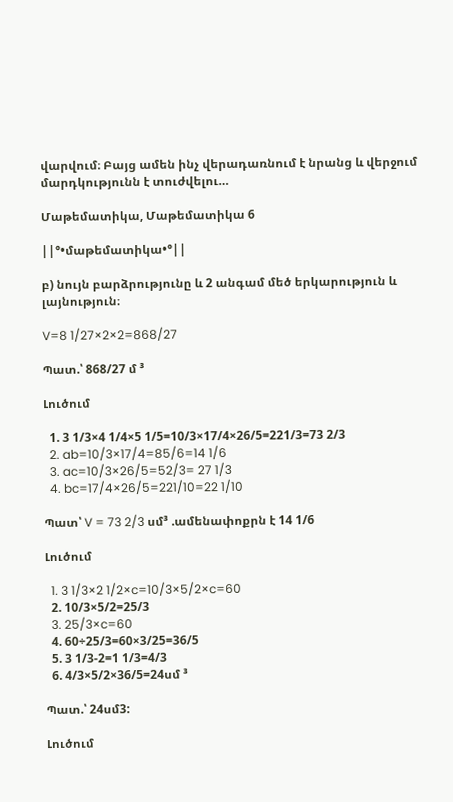վարվում։ Բայց ամեն ինչ վերադառնում է նրանց և վերջում մարդկությունն է տուժվելու…

Մաթեմատիկա, Մաթեմատիկա 6

||°•մաթեմատիկա•°||

բ) նույն բարձրությունը և 2 անգամ մեծ երկարություն և լայնություն։

V=8 1/27×2×2=868/27

Պատ.՝ 868/27 մ ³

Լուծում

  1. 3 1/3×4 1/4×5 1/5=10/3×17/4×26/5=221/3=73 2/3
  2. ab=10/3×17/4=85/6=14 1/6
  3. ac=10/3×26/5=52/3= 27 1/3
  4. bc=17/4×26/5=221/10=22 1/10

Պատ՝ V = 73 2/3 սմ³ .ամենափոքրն է 14 1/6

Լուծում

  1. 3 1/3×2 1/2×c=10/3×5/2×c=60
  2. 10/3×5/2=25/3
  3. 25/3×c=60
  4. 60÷25/3=60×3/25=36/5
  5. 3 1/3-2=1 1/3=4/3
  6. 4/3×5/2×36/5=24սմ ³

Պատ.՝ 24սմ3:

Լուծում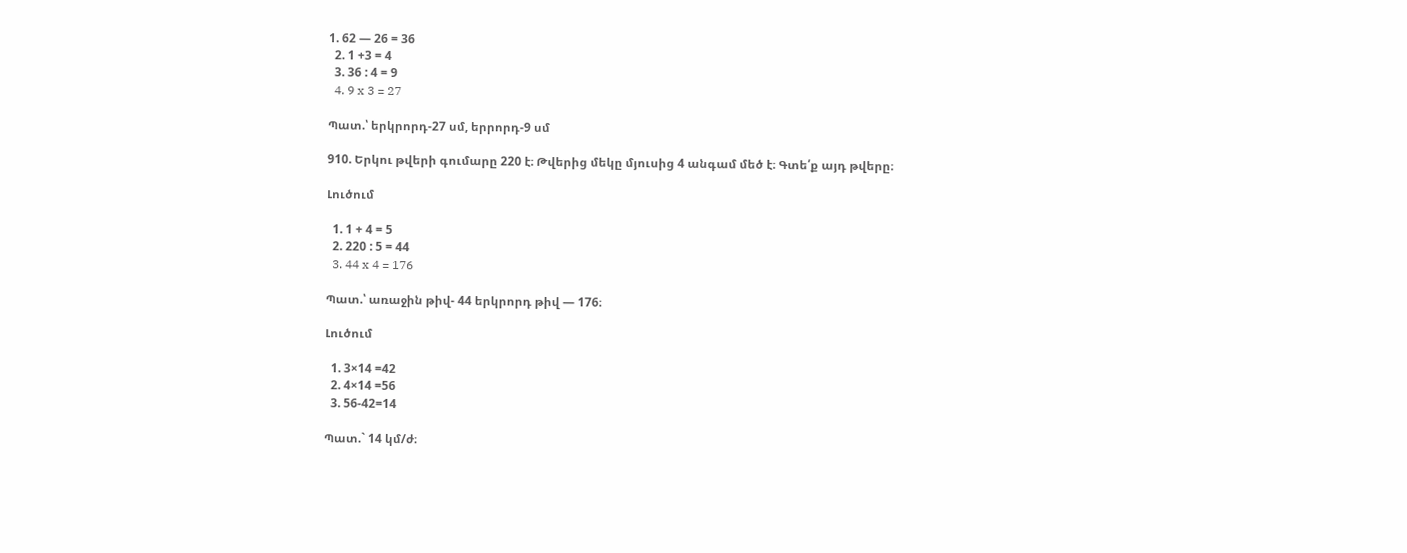1. 62 — 26 = 36
  2. 1 +3 = 4
  3. 36 : 4 = 9
  4. 9 x 3 = 27

Պատ.՝ երկրորդ-27 սմ, երրորդ-9 սմ

910. Երկու թվերի գումարը 220 է։ Թվերից մեկը մյուսից 4 անգամ մեծ է։ Գտե՛ք այդ թվերը։

Լուծում

  1. 1 + 4 = 5
  2. 220 : 5 = 44
  3. 44 x 4 = 176

Պատ.՝ առաջին թիվ- 44 երկրորդ թիվ — 176։

Լուծում

  1. 3×14 =42
  2. 4×14 =56
  3. 56-42=14

Պատ.` 14 կմ/ժ։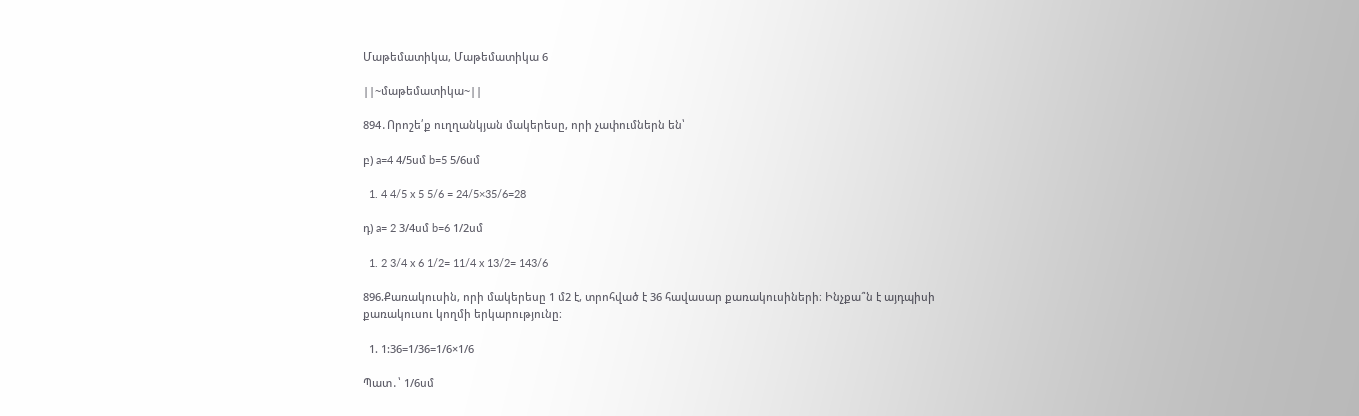Մաթեմատիկա, Մաթեմատիկա 6

||~մաթեմատիկա~||

894․Որոշե՛ք ուղղանկյան մակերեսը, որի չափումներն են՝

բ) a=4 4/5սմ b=5 5/6սմ

  1. 4 4/5 x 5 5/6 = 24/5×35/6=28

դ) a= 2 3/4սմ b=6 1/2սմ

  1. 2 3/4 x 6 1/2= 11/4 x 13/2= 143/6

896.Քառակուսին, որի մակերեսը 1 մ2 է, տրոհված է 36 հավասար քառակուսիների։ Ինչքա՞ն է այդպիսի քառակուսու կողմի երկարությունը։

  1. 1:36=1/36=1/6×1/6

Պատ․՝ 1/6սմ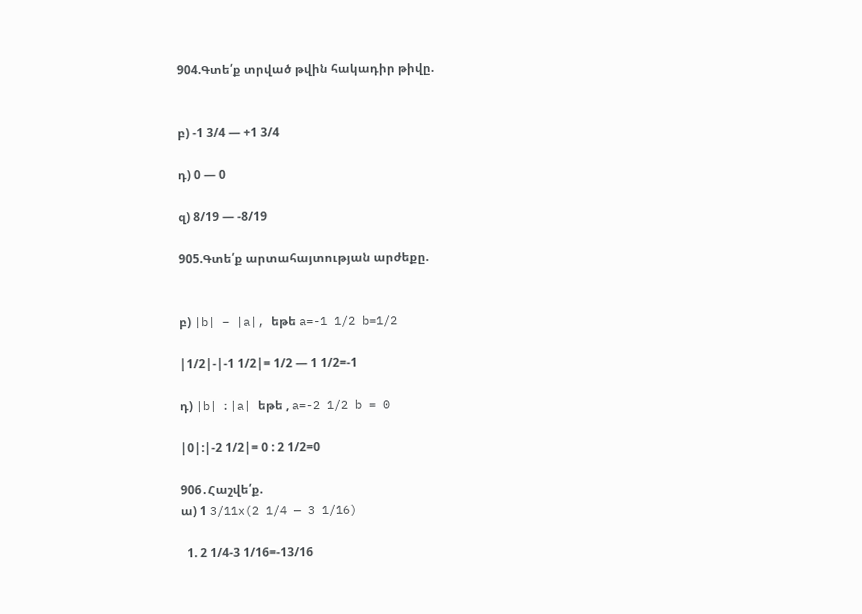904.Գտե՛ք տրված թվին հակադիր թիվը.


բ) -1 3/4 — +1 3/4

դ) 0 — 0

զ) 8/19 — -8/19

905.Գտե՛ք արտահայտության արժեքը.


բ) |b| – |a|, եթե a=-1 1/2 b=1/2

|1/2|-|-1 1/2|= 1/2 — 1 1/2=-1

դ) |b| ։ |a| եթե , a=-2 1/2 b = 0

|0|:|-2 1/2|= 0 : 2 1/2=0

906․Հաշվե՛ք.
ա) 1 3/11x(2 1/4 — 3 1/16)

  1. 2 1/4-3 1/16=-13/16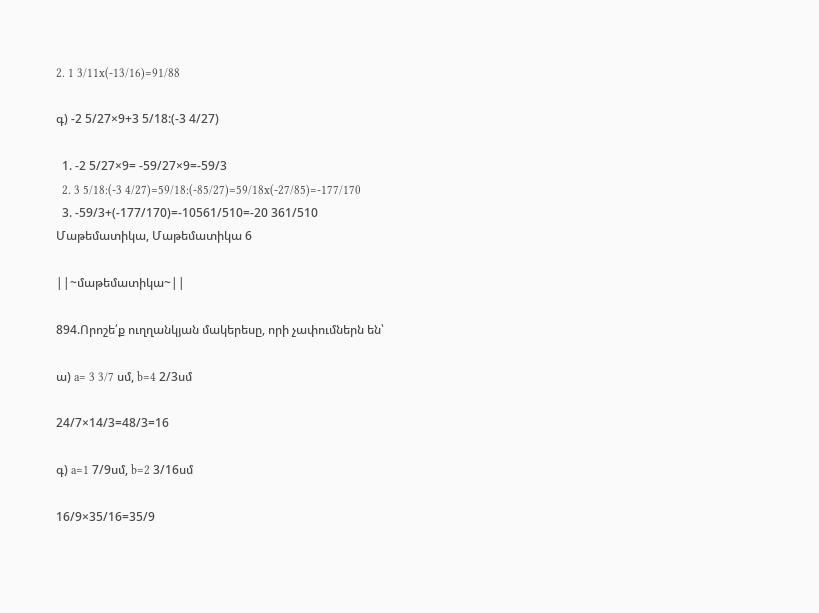2. 1 3/11x(-13/16)=91/88

գ) -2 5/27×9+3 5/18:(-3 4/27)

  1. -2 5/27×9= -59/27×9=-59/3
  2. 3 5/18:(-3 4/27)=59/18:(-85/27)=59/18x(-27/85)=-177/170
  3. -59/3+(-177/170)=-10561/510=-20 361/510
Մաթեմատիկա, Մաթեմատիկա 6

||~մաթեմատիկա~||

894.Որոշե՛ք ուղղանկյան մակերեսը, որի չափումներն են՝

ա) a= 3 3/7 սմ, b=4 2/3սմ

24/7×14/3=48/3=16

գ) a=1 7/9սմ, b=2 3/16սմ

16/9×35/16=35/9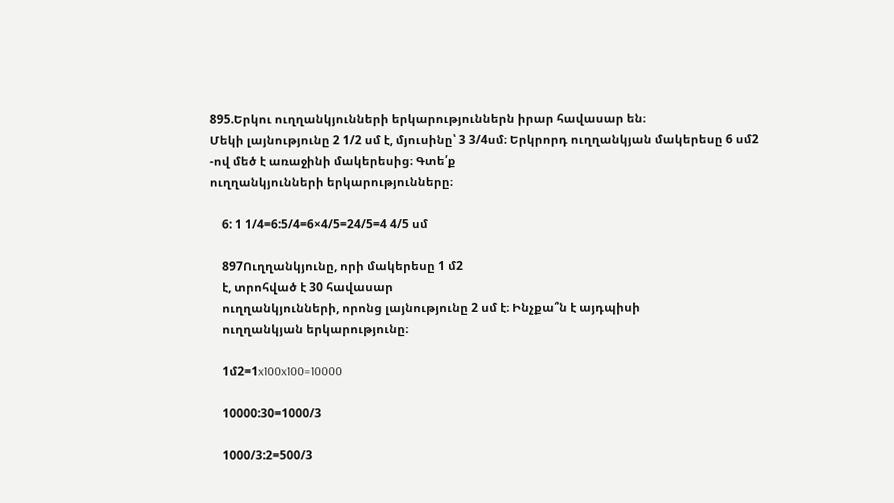895.Երկու ուղղանկյունների երկարություններն իրար հավասար են։
Մեկի լայնությունը 2 1/2 սմ է, մյուսինը՝ 3 3/4սմ։ Երկրորդ ուղղանկյան մակերեսը 6 սմ2
-ով մեծ է առաջինի մակերեսից։ Գտե՛ք
ուղղանկյունների երկարությունները։

    6: 1 1/4=6:5/4=6×4/5=24/5=4 4/5 սմ

    897Ուղղանկյունը, որի մակերեսը 1 մ2
    է, տրոհված է 30 հավասար
    ուղղանկյունների, որոնց լայնությունը 2 սմ է։ Ինչքա՞ն է այդպիսի
    ուղղանկյան երկարությունը։

    1մ2=1x100x100=10000

    10000:30=1000/3

    1000/3:2=500/3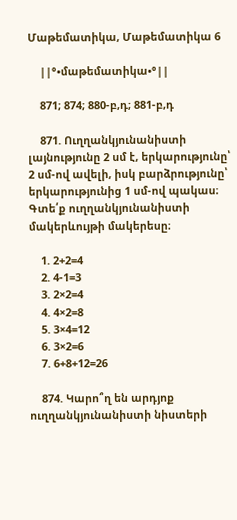Մաթեմատիկա, Մաթեմատիկա 6

    ||°•մաթեմատիկա•°||

    871; 874; 880-բ,դ; 881-բ,դ

    871. Ուղղանկյունանիստի լայնությունը 2 սմ է, երկարությունը՝ 2 սմ-ով ավելի, իսկ բարձրությունը՝ երկարությունից 1 սմ-ով պակաս։ Գտե՛ք ուղղանկյունանիստի մակերևույթի մակերեսը։

    1. 2+2=4
    2. 4-1=3
    3. 2×2=4
    4. 4×2=8
    5. 3×4=12
    6. 3×2=6
    7. 6+8+12=26

    874. Կարո՞ղ են արդյոք ուղղանկյունանիստի նիստերի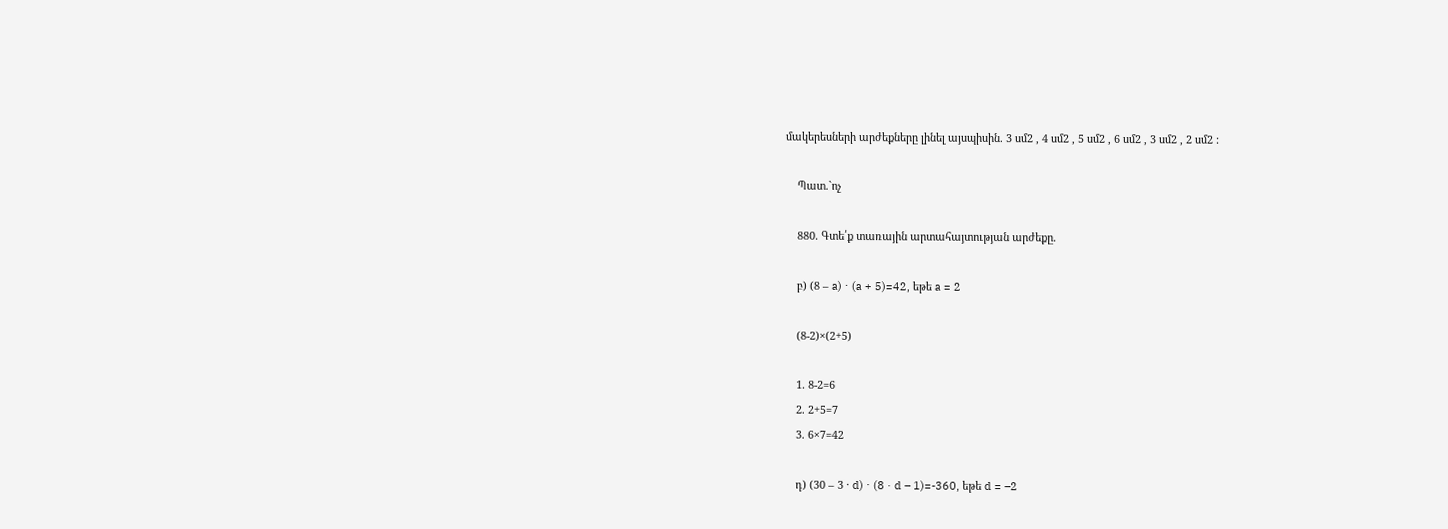մակերեսների արժեքները լինել այսպիսին. 3 սմ2 , 4 սմ2 , 5 սմ2 , 6 սմ2 , 3 սմ2 , 2 սմ2 :

    Պատ.`ոչ

    880. Գտե՛ք տառային արտահայտության արժեքը.

    բ) (8 – a) ⋅ (a + 5)=42, եթե a = 2

    (8-2)×(2+5)

    1. 8-2=6
    2. 2+5=7
    3. 6×7=42

    դ) (30 – 3 · d) ⋅ (8 · d – 1)=-360, եթե d = –2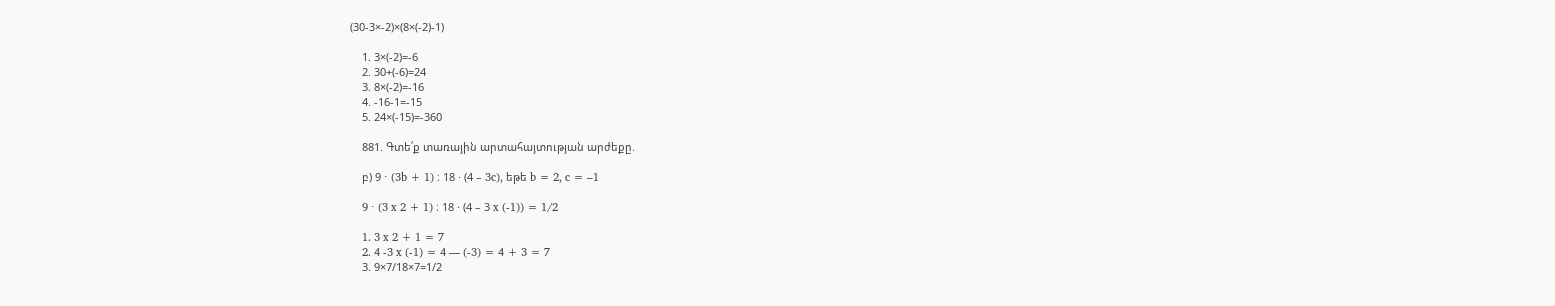(30-3×-2)×(8×(-2)-1)

    1. 3×(-2)=-6
    2. 30+(-6)=24
    3. 8×(-2)=-16
    4. -16-1=-15
    5. 24×(-15)=-360

    881. Գտե՛ք տառային արտահայտության արժեքը.

    բ) 9 ⋅ (3b + 1) ։ 18 · (4 – 3c), եթե b = 2, c = –1

    9 ⋅ (3 x 2 + 1) ։ 18 · (4 – 3 x (-1)) = 1/2

    1. 3 x 2 + 1 = 7
    2. 4 -3 x (-1) = 4 — (-3) = 4 + 3 = 7
    3. 9×7/18×7=1/2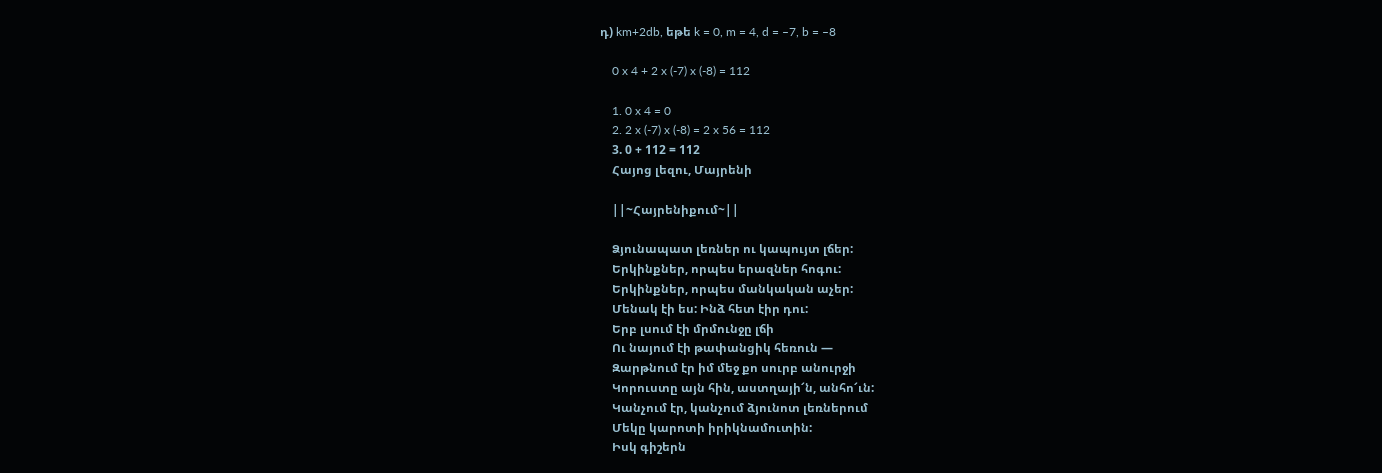դ) km+2db, եթե k = 0, m = 4, d = –7, b = –8

    0 x 4 + 2 x (-7) x (-8) = 112

    1. 0 x 4 = 0
    2. 2 x (-7) x (-8) = 2 x 56 = 112
    3. 0 + 112 = 112
    Հայոց լեզու, Մայրենի

    ||~Հայրենիքում~||

    Ձյունապատ լեռներ ու կապույտ լճեր:
    Երկինքներ, որպես երազներ հոգու:
    Երկինքներ, որպես մանկական աչեր:
    Մենակ էի ես: Ինձ հետ էիր դու:
    Երբ լսում էի մրմունջը լճի
    Ու նայում էի թափանցիկ հեռուն —
    Զարթնում էր իմ մեջ քո սուրբ անուրջի
    Կորուստը այն հին, աստղայի՜ն, անհո՜ւն:
    Կանչում էր, կանչում ձյունոտ լեռներում
    Մեկը կարոտի իրիկնամուտին:
    Իսկ գիշերն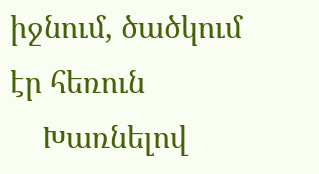իջնում, ծածկում էր հեռուն
    Խառնելով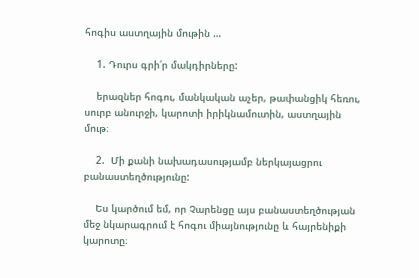հոգիս աստղային մութին …

    1. Դուրս գրի՛ր մակդիրները:

    երազներ հոգու, մանկական աչեր, թափանցիկ հեռու, սուրբ անուրջի, կարոտի իրիկնամուտին, աստղային մութ։

    2.  Մի քանի նախադասությամբ ներկայացրու բանաստեղծությունը:

    Ես կարծում եմ, որ Չարենցը այս բանաստեղծության մեջ նկարագրում է հոգու միայնությունը և հայրենիքի կարոտը։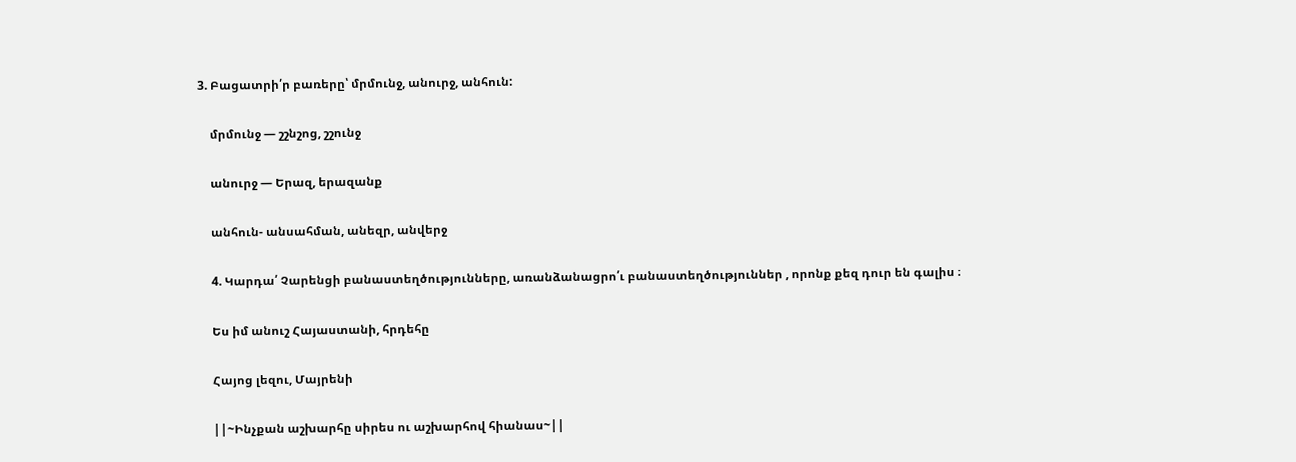3. Բացատրի՛ր բառերը՝ մրմունջ, անուրջ, անհուն:

    մրմունջ — շշնշոց, շշունջ

    անուրջ — Երազ, երազանք

    անհուն- անսահման, անեզր, անվերջ

    4. Կարդա՛ Չարենցի բանաստեղծությունները, առանձանացրո՛ւ բանաստեղծություններ , որոնք քեզ դուր են գալիս ։

    Ես իմ անուշ Հայաստանի, հրդեհը

    Հայոց լեզու, Մայրենի

    ||~Ինչքան աշխարհը սիրես ու աշխարհով հիանաս~||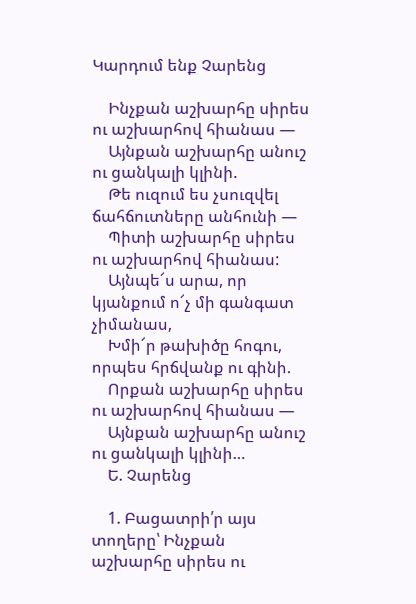Կարդում ենք Չարենց

    Ինչքան աշխարհը սիրես ու աշխարհով հիանաս —
    Այնքան աշխարհը անուշ ու ցանկալի կլինի.
    Թե ուզում ես չսուզվել ճահճուտները անհունի —
    Պիտի աշխարհը սիրես ու աշխարհով հիանաս:
    Այնպե՜ս արա, որ կյանքում ո՜չ մի գանգատ չիմանաս,
    Խմի՜ր թախիծը հոգու, որպես հրճվանք ու գինի.
    Որքան աշխարհը սիրես ու աշխարհով հիանաս —
    Այնքան աշխարհը անուշ ու ցանկալի կլինի…
    Ե. Չարենց

    1. Բացատրի՛ր այս տողերը՝ Ինչքան աշխարհը սիրես ու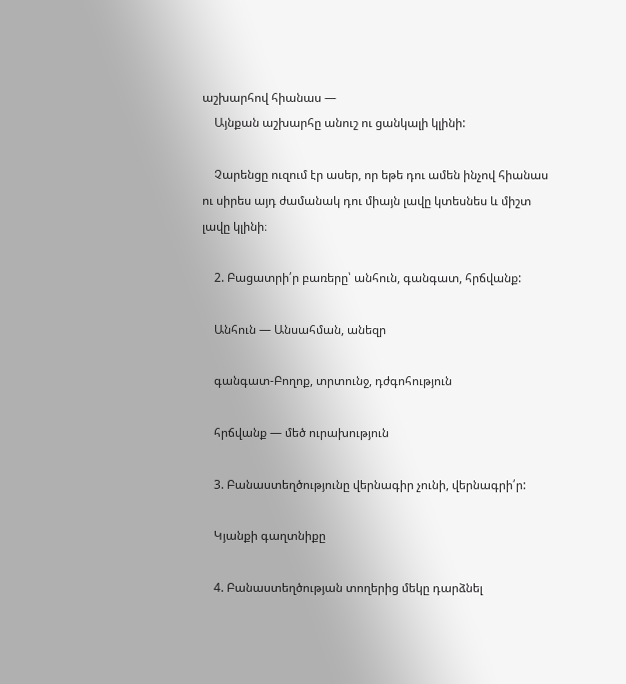աշխարհով հիանաս —
    Այնքան աշխարհը անուշ ու ցանկալի կլինի:

    Չարենցը ուզում էր ասեր, որ եթե դու ամեն ինչով հիանաս ու սիրես այդ ժամանակ դու միայն լավը կտեսնես և միշտ լավը կլինի։

    2. Բացատրի՛ր բառերը՝ անհուն, գանգատ, հրճվանք:

    Անհուն — Անսահման, անեզր

    գանգատ-Բողոք, տրտունջ, դժգոհություն

    հրճվանք — մեծ ուրախություն

    3. Բանաստեղծությունը վերնագիր չունի, վերնագրի՛ր:

    Կյանքի գաղտնիքը

    4. Բանաստեղծության տողերից մեկը դարձնել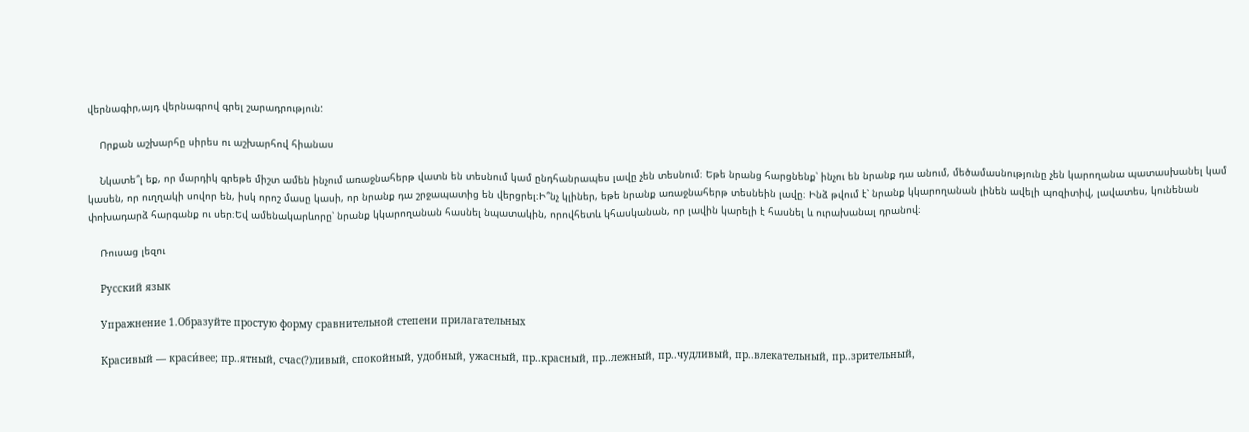վերնագիր,այդ վերնագրով գրել շարադրություն:

    Որքան աշխարհը սիրես ու աշխարհով հիանաս

    Նկատե՞լ եք, որ մարդիկ գրեթե միշտ ամեն ինչում առաջնահերթ վատն են տեսնում կամ ընդհանրապես լավը չեն տեսնում։ Եթե նրանց հարցնենք՝ ինչու են նրանք դա անում, մեծամասնությունը չեն կարողանա պատասխանել կամ կասեն, որ ուղղակի սովոր են, իսկ որոշ մասը կասի, որ նրանք դա շրջապատից են վերցրել։Ի՞նչ կլիներ, եթե նրանք առաջնահերթ տեսնեին լավը։ Ինձ թվում է՝ նրանք կկարողանան լինեն ավելի պոզիտիվ, լավատես, կունենան փոխադարձ հարգանք ու սեր։Եվ ամենակարևորը՝ նրանք կկարողանան հասնել նպատակին, որովհետև կհասկանան, որ լավին կարելի է հասնել և ուրախանալ դրանով։

    Ռուսաց լեզու

    Русский язык

    Упражнение 1.Образуйте простую форму сравнительной степени прилагательных

    Красивый — краси́вее; пр..ятный, счас(?)ливый, спокойный, удобный, ужасный, пр..красный, пр..лежный, пр..чудливый, пр..влекательный, пр..зрительный,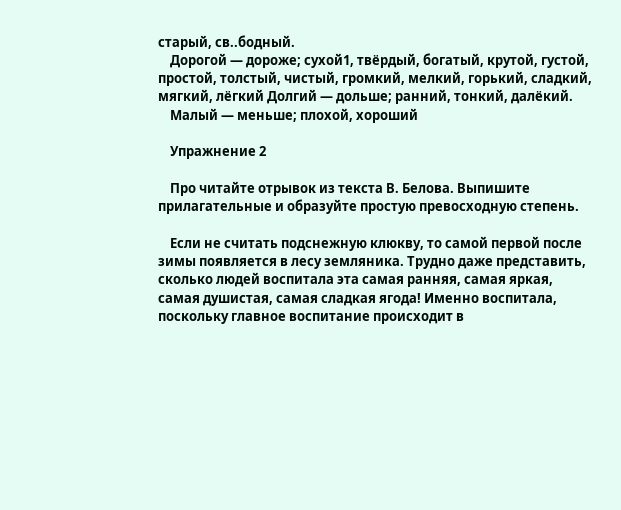старый, св..бодный.
    Дорогой — дороже; сухой1, твёрдый, богатый, крутой, густой, простой, толстый, чистый, громкий, мелкий, горький, сладкий, мягкий, лёгкий Долгий — дольше; ранний, тонкий, далёкий.
    Малый — меньше; плохой, хороший

    Упражнение 2

    Про читайте отрывок из текста В. Белова. Выпишите прилагательные и образуйте простую превосходную степень.

    Если не считать подснежную клюкву, то самой первой после зимы появляется в лесу земляника. Трудно даже представить, сколько людей воспитала эта самая ранняя, самая яркая, самая душистая, самая сладкая ягода! Именно воспитала, поскольку главное воспитание происходит в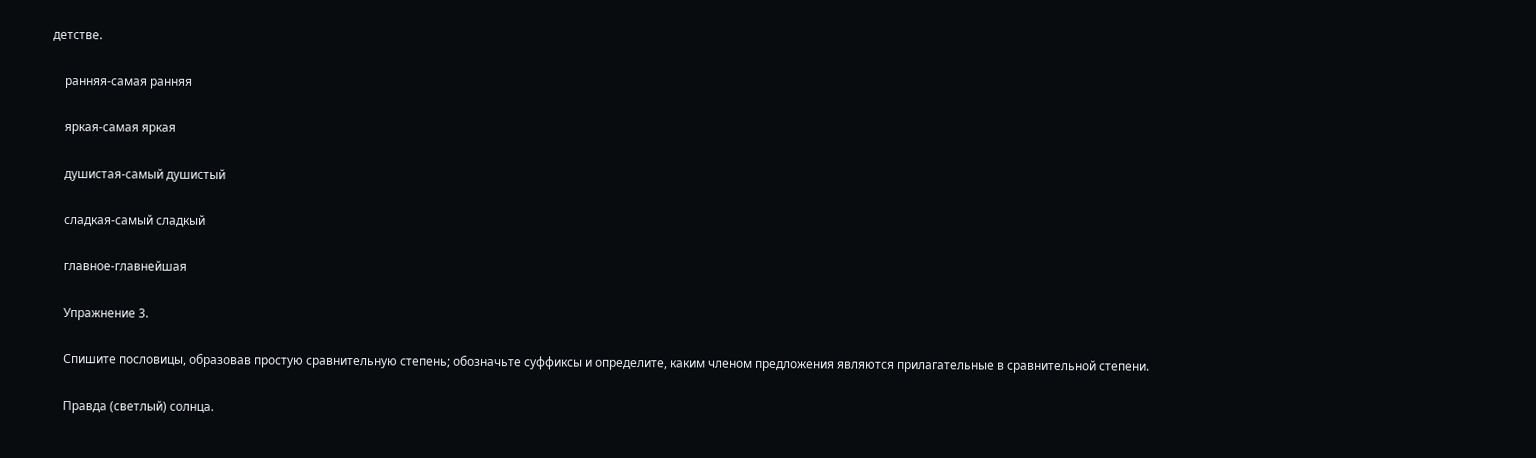детстве.

    ранняя-самая ранняя

    яркая-самая яркая

    душистая-самый душистый

    сладкая-самый сладкый

    главное-главнейшая

    Упражнение 3.

    Спишите пословицы, образовав простую сравнительную степень; обозначьте суффиксы и определите, каким членом предложения являются прилагательные в сравнительной степени.

    Правда (светлый) солнца.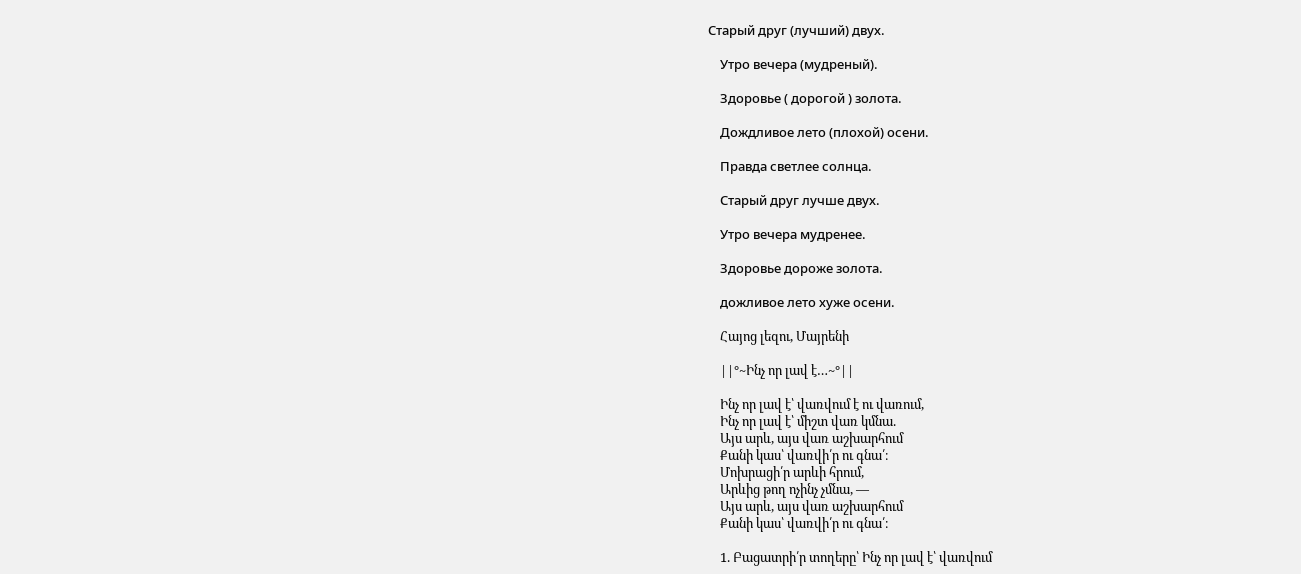Старый друг (лучший) двух.

    Утро вечера (мудреный).

    Здоровье ( дорогой ) золота.

    Дождливое лето (плохой) осени.

    Правда светлее солнца.

    Старый друг лучше двух.

    Утро вечера мудренее.

    Здоровье дороже золота.

    дожливое лето хуже осени.

    Հայոց լեզու, Մայրենի

    ||°~Ինչ որ լավ է…~°||

    Ինչ որ լավ է՝ վառվում է ու վառում,
    Ինչ որ լավ է՝ միշտ վառ կմնա.
    Այս արև, այս վառ աշխարհում
    Քանի կաս՝ վառվի՛ր ու գնա՛։
    Մոխրացի՛ր արևի հրում,
    Արևից թող ոչինչ չմնա, —
    Այս արև, այս վառ աշխարհում
    Քանի կաս՝ վառվի՛ր ու գնա՛։

    1. Բացատրի՛ր տողերը՝ Ինչ որ լավ է՝ վառվում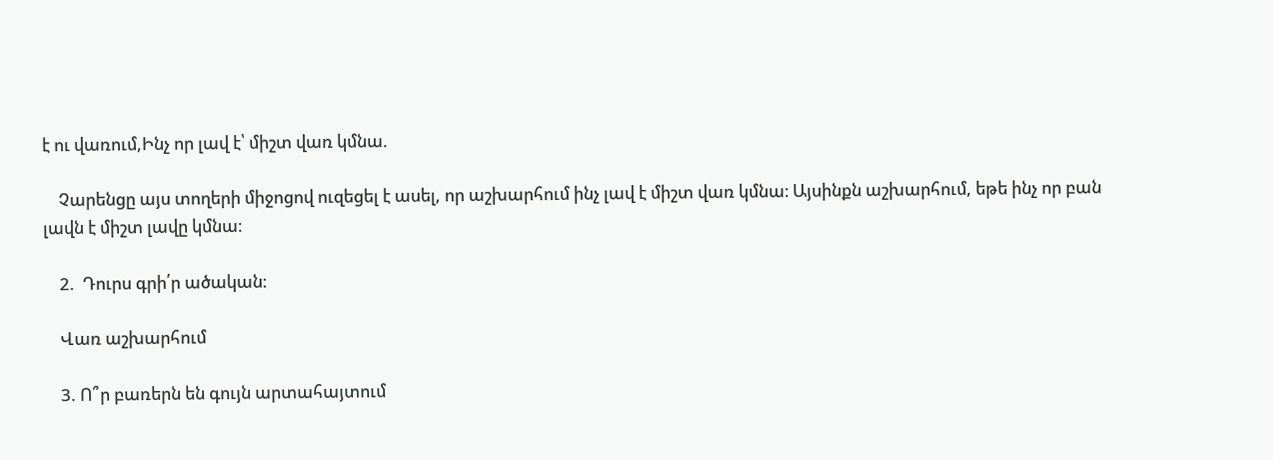է ու վառում,Ինչ որ լավ է՝ միշտ վառ կմնա.

    Չարենցը այս տողերի միջոցով ուզեցել է ասել, որ աշխարհում ինչ լավ է միշտ վառ կմնա։ Այսինքն աշխարհում, եթե ինչ որ բան լավն է միշտ լավը կմնա։

    2.  Դուրս գրի՛ր ածական։

    Վառ աշխարհում

    3. Ո՞ր բառերն են գույն արտահայտում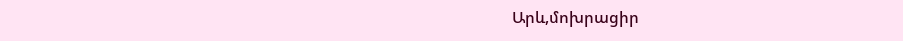Արև,մոխրացիր